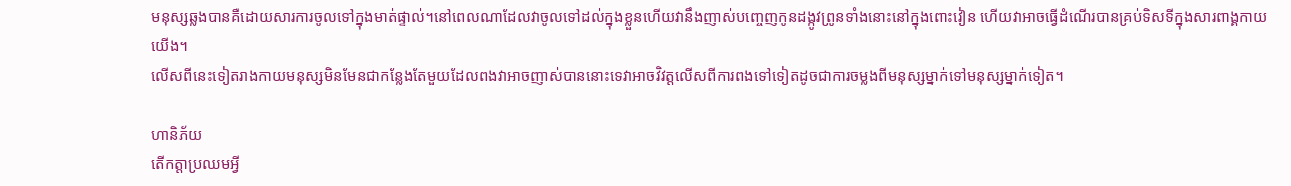មនុស្សឆ្លងបានគឺដោយសារការចូលទៅក្នុងមាត់ផ្ទាល់។នៅពេលណាដែលវាចូលទៅដល់ក្នុងខ្លួនហើយវានឹងញាស់បញ្ចេញកូនដង្កូវព្រូនទាំងនោះនៅក្នុងពោះវៀន ហើយវាអាចធ្វើដំណើរបានគ្រប់ទិសទីក្នុងសារពាង្គកាយយើង។
លើសពីនេះទៀតរាងកាយមនុស្សមិនមែនជាកន្លែងតែមួយដែលពងវាអាចញាស់បាននោះទេវាអាចវិវត្តលើសពីការពងទៅទៀតដូចជាការចម្លងពីមនុស្សម្នាក់ទៅមនុស្សម្នាក់ទៀត។

ហានិភ័យ
តើកត្តាប្រឈមអ្វី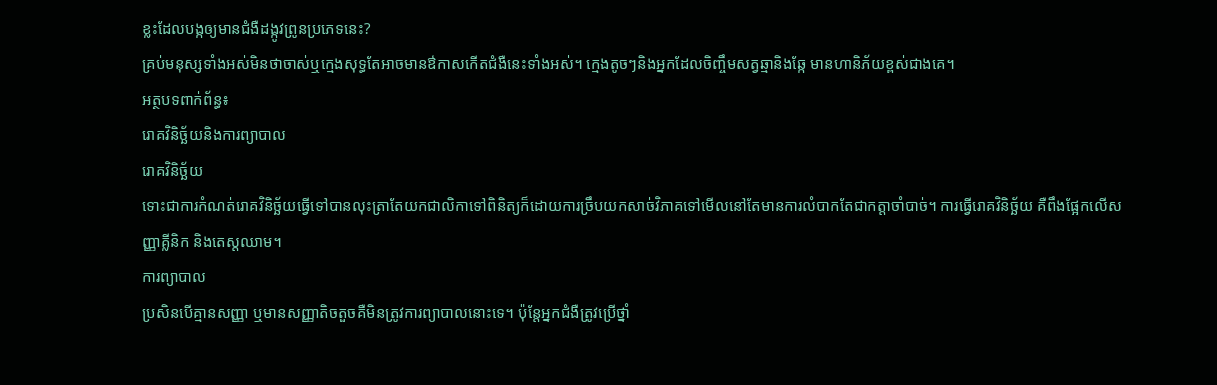ខ្លះដែលបង្កឲ្យមានជំងឺដង្កូវព្រូនប្រភេទនេះ?
គ្រប់មនុស្សទាំងអស់មិនថាចាស់ឬក្មេងសុទ្ធតែអាចមានឳកាសកើតជំងឺនេះទាំងអស់។ ក្មេងតូចៗនិងអ្នកដែលចិញ្ចឹមសត្វឆ្មានិងឆ្កែ មានហានិភ័យខ្ពស់ជាងគេ។
អត្ថបទពាក់ព័ន្ធ៖
រោគវិនិច្ឆ័យនិងការព្យាបាល
រោគវិនិច្ឆ័យ
ទោះជាការកំណត់រោគវិនិច្ឆ័យធ្វើទៅបានលុះត្រាតែយកជាលិកាទៅពិនិត្យក៏ដោយការច្រឹបយកសាច់វិភាគទៅមើលនៅតែមានការលំបាកតែជាកត្តាចាំបាច់។ ការធ្វើរោគវិនិច្ឆ័យ គឺពឹងផ្អែកលើសញ្ញាគ្លីនិក និងតេស្តឈាម។
ការព្យាបាល
ប្រសិនបើគ្មានសញ្ញា ឬមានសញ្ញាតិចតួចគឺមិនត្រូវការព្យាបាលនោះទេ។ ប៉ុន្តែអ្នកជំងឺត្រូវប្រើថ្នាំ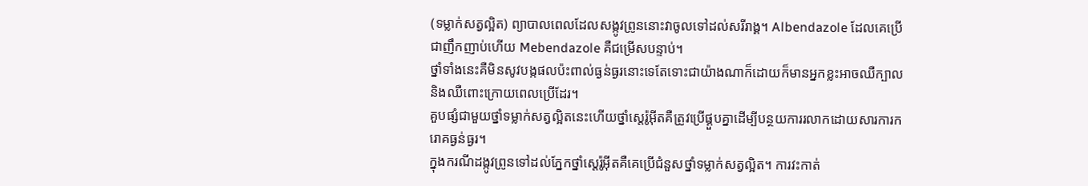(ទម្លាក់សត្វល្អិត) ព្យាបាលពេលដែលសង្កូវព្រូននោះវាចូលទៅដល់សរីរាង្គ។ Albendazole ដែលគេប្រើជាញឹកញាប់ហើយ Mebendazole គឺជម្រើសបន្ទាប់។
ថ្នាំទាំងនេះគឺមិនសូវបង្កផលប៉ះពាល់ធ្ងន់ធ្ងរនោះទេតែទោះជាយ៉ាងណាក៏ដោយក៏មានអ្នកខ្លះអាចឈឺក្បាលនិងឈឺពោះក្រោយពេលប្រើដែរ។
គួបផ្សំជាមួយថ្នាំទម្លាក់សត្វល្អិតនេះហើយថ្នាំស្តេរ៉ូអ៊ីតគឺត្រូវប្រើផ្គួបគ្នាដើម្បីបន្ថយការរលាកដោយសារការករោគធ្ងន់ធ្ងរ។
ក្នុងករណីដង្កូវព្រូនទៅដល់ភ្នែកថ្នាំស្តេរ៉ូអ៊ីតគឺគេប្រើជំនួសថ្នាំទម្លាក់សត្វល្អិត។ ការវះកាត់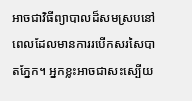អាចជាវិធីព្យាបាលដ៏សមស្របនៅពេលដែលមានការរបើកសរសៃបាតភ្នែក។ អ្នកខ្លះអាចជាសះស្បើយ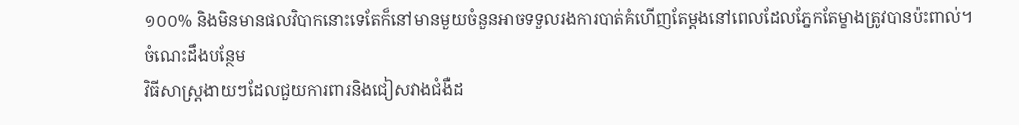១០០% និងមិនមានផលវិបាកនោះទេតែក៏នៅមានមួយចំនួនអាចទទួលរងការបាត់គំហើញតែម្ដងនៅពេលដែលភ្នែកតែម្ខាងត្រូវបានប៉ះពាល់។
ចំណេះដឹងបន្ថែម
វិធីសាស្ត្រងាយៗដែលជួយការពារនិងជៀសវាងជំងឺដ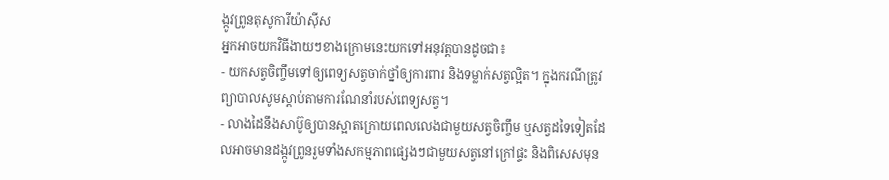ង្កូវព្រូនតុសូការីយ៉ាស៊ីស
អ្នកអាចយកវិធីងាយៗខាងក្រោមនេះយកទៅអនុវត្តបានដូចជា៖
- យកសត្វចិញ្ចឹមទៅឲ្យពេទ្យសត្វចាក់ថ្នាំឲ្យការពារ និងទម្លាក់សត្វល្អិត។ ក្នុងករណីត្រូវព្យាបាលសូមស្ដាប់តាមការណែនាំរបស់ពេទ្យសត្វ។
- លាងដៃនឹងសាប៊ូឲ្យបានស្អាតក្រោយពេលលេងជាមួយសត្វចិញ្ចឹម ឬសត្វដទៃទៀតដែលអាចមានដង្កូវព្រូនរួមទាំងសកម្មភាពផ្សេងៗជាមួយសត្វនៅក្រៅផ្ទះ និងពិសេសមុន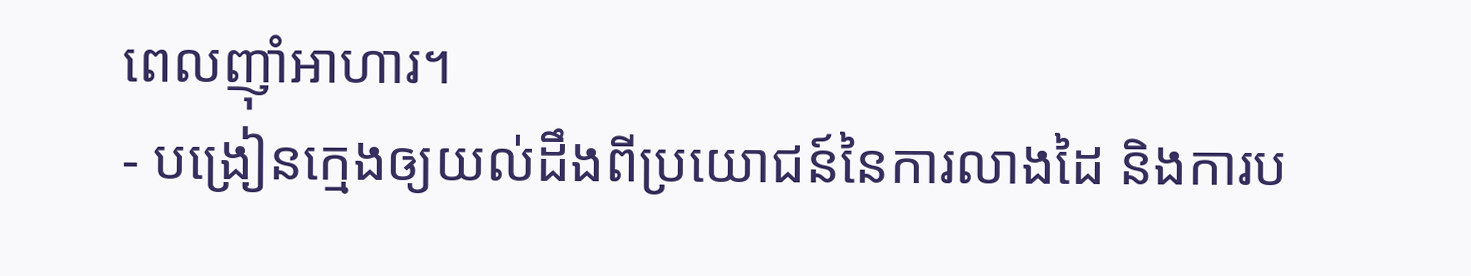ពេលញ៉ាំអាហារ។
- បង្រៀនក្មេងឲ្យយល់ដឹងពីប្រយោជន៍នៃការលាងដៃ និងការប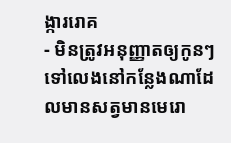ង្ការរោគ
- មិនត្រូវអនុញ្ញាតឲ្យកូនៗទៅលេងនៅកន្លែងណាដែលមានសត្វមានមេរោ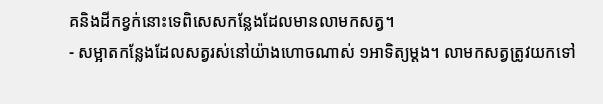គនិងដីកខ្វក់នោះទេពិសេសកន្លែងដែលមានលាមកសត្វ។
- សម្អាតកន្លែងដែលសត្វរស់នៅយ៉ាងហោចណាស់ ១អាទិត្យម្ដង។ លាមកសត្វត្រូវយកទៅ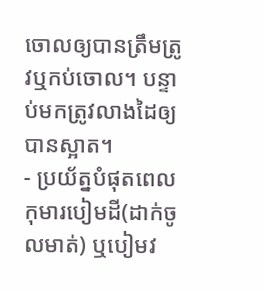ចោលឲ្យបានត្រឹមត្រូវឬកប់ចោល។ បន្ទាប់មកត្រូវលាងដៃឲ្យបានស្អាត។
- ប្រយ័ត្នបំផុតពេលកុមារបៀមដី(ដាក់ចូលមាត់) ឬបៀមវ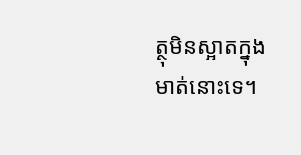ត្ថុមិនស្អាតក្នុងមាត់នោះទេ។